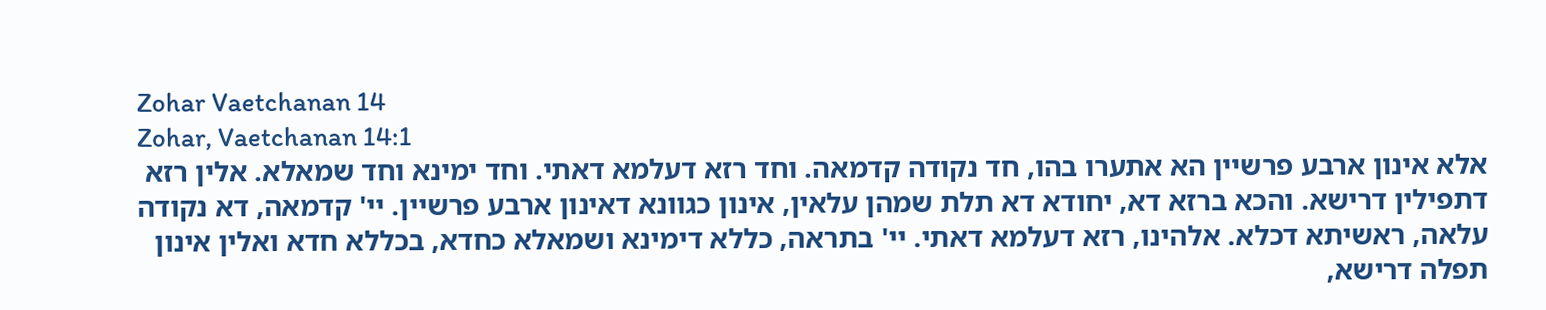Zohar Vaetchanan 14
Zohar, Vaetchanan 14:1
אלא אינון ארבע פרשיין הא אתערו בהו, חד נקודה קדמאה. וחד רזא דעלמא דאתי. וחד ימינא וחד שמאלא. אלין רזא דתפילין דרישא. והכא ברזא דא, יחודא דא תלת שמהן עלאין, אינון כגוונא דאינון ארבע פרשיין. יי' קדמאה, דא נקודה עלאה, ראשיתא דכלא. אלהינו, רזא דעלמא דאתי. יי' בתראה, כללא דימינא ושמאלא כחדא, בכללא חדא ואלין אינון תפלה דרישא,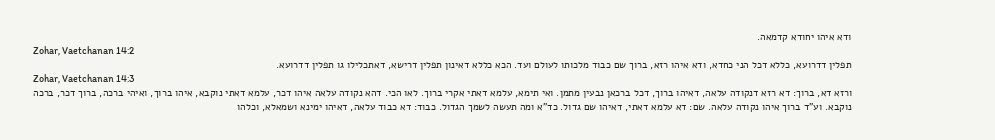ודא איהו יחודא קדמאה.
Zohar, Vaetchanan 14:2
תפלין דדרועא, כללא דכל הני כחדא, ודא איהו רזא, ברוך שם כבוד מלכותו לעולם ועד. הכא כללא דאינון תפלין דרישא, דאתכלילו גו תפלין דדרועא.
Zohar, Vaetchanan 14:3
ורזא דא, ברוך: דא רזא דנקודה עלאה, דאיהו ברוך, דכל ברכאן נבעין מתמן. ואי תימא, עלמא דאתי אקרי ברוך. לאו הכי. דהא נקודה עלאה איהו דכר, עלמא דאתי נוקבא, איהו ברוך, ואיהי ברכה, ברוך דכר, ברכה נוקבא. וע"ד ברוך איהו נקודה עלאה. שם: דא עלמא דאתי, דאיהו שם גדול. כד"א ומה תעשה לשמך הגדול. כבוד: דא כבוד עלאה, דאיהו ימינא ושמאלא, וכלהו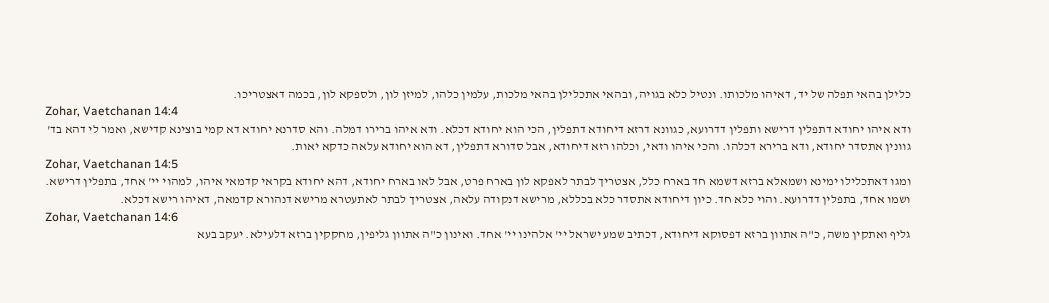כלילן בהאי תפלה של יד, דאיהו מלכותו. ונטיל כלא בגויה, ובהאי אתכלילן בהאי מלכות, עלמין כלהו, למיזן לון, ולספקא לון, בכמה דאצטריכו.
Zohar, Vaetchanan 14:4
ודא איהו יחודא דתפלין דרישא ותפלין דדרועא, כגוונא דרזא דיחודא דתפלין, הכי הוא יחודא דכלא. ודא איהו ברירו דמלה. והא סדרנא יחודא דא קמי בוצינא קדישא, ואמר לי דהא בד' גוונין אתסדר יחודא, ודא ברירא דכלהו. והכי איהו ודאי, וכלהו רזא דיחודא, אבל סדורא דתפלין, דא הוא יחודא עלאה כדקא יאות.
Zohar, Vaetchanan 14:5
ומגו דאתכלילו ימינא ושמאלא ברזא דשמא חד בארח כלל, אצטריך לבתר לאפקא לון בארח פרט, אבל לאו בארח יחודא, דהא יחודא בקראי קדמאי איהו, למהוי יי' אחד, בתפלין דרישא. ושמו אחד, בתפלין דדרועא. והוי כלא חד. כיון דיחודא אתסדר כלא בכללא, מרישא דנקודה עלאה, אצטריך לבתר לאתעטרא מרישא דנהורא קדמאה, דאיהו רישא דכלא.
Zohar, Vaetchanan 14:6
גליף ואתקין משה, כ"ה אתוון ברזא דפסוקא דיחודא, דכתיב שמע ישראל יי' אלהינו יי' אחד. ואינון כ"ה אתוון גליפין, מחקקין ברזא דלעילא. יעקב בעא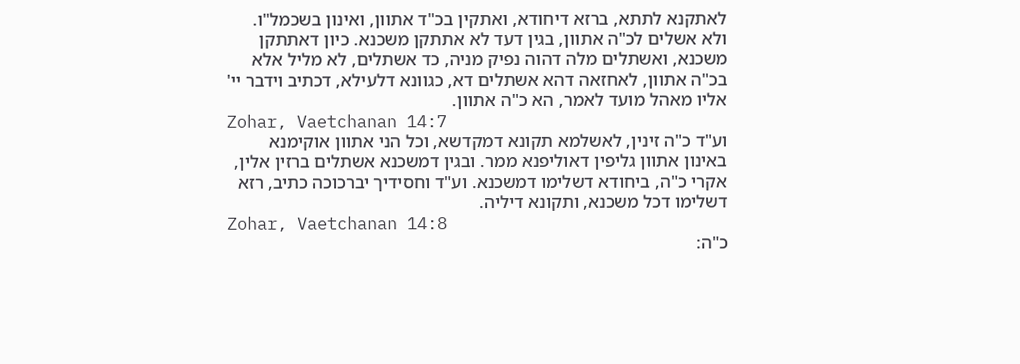לאתקנא לתתא, ברזא דיחודא, ואתקין בכ"ד אתוון, ואינון בשכמל"ו. ולא אשלים לכ"ה אתוון, בגין דעד לא אתתקן משכנא. כיון דאתתקן משכנא, ואשתלים מלה דהוה נפיק מניה, כד אשתלים, לא מליל אלא בכ"ה אתוון, לאחזאה דהא אשתלים דא, כגוונא דלעילא, דכתיב וידבר יי' אליו מאהל מועד לאמר, הא כ"ה אתוון.
Zohar, Vaetchanan 14:7
וע"ד כ"ה זינין, לאשלמא תקונא דמקדשא, וכל הני אתוון אוקימנא באינון אתוון גליפין דאוליפנא ממר. ובגין דמשכנא אשתלים ברזין אלין, אקרי כ"ה, ביחודא דשלימו דמשכנא. וע"ד וחסידיך יברכוכה כתיב, רזא דשלימו דכל משכנא, ותקונא דיליה.
Zohar, Vaetchanan 14:8
כ"ה: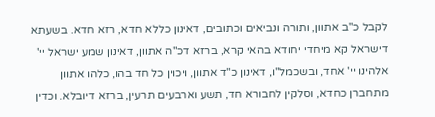לקבל כ"ב אתוון, ותורה ונביאים וכתובים, דאינון כללא חדא, רזא חדא. בשעתא דישראל קא מיחדי יחודא בהאי קרא, ברזא דכ"ה אתוון, דאינון שמע ישראל יי' אלהינו יי' אחד, ובשכמל"ו, דאינון כ"ד אתוון, ויכוין כל חד בהו, כלהו אתוון מתחברן כחדא, וסלקין לחבורא חד, תשע וארבעים תרעין, ברזא דיובלא. וכדין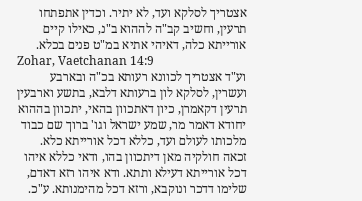אצטריך לסלקא ועד, לא יתיר. וכדין אתפתחו תרעין, וחשיב קב"ה לההוא ב"נ, כאילו קיים אורייתא כלה, דאיהי אתיא במ"ט פנים בכלא.
Zohar, Vaetchanan 14:9
וע"ד אצטריך לכוונא רעותא בכ"ה ובארבע ועשרין, לסלקא לון ברעותא דלבא, בתשע וארבעין תרעין דקאמרן, כיון דאתכוון בהאי, יתכוון בההוא יחודא דאמר מר, שמע ישראל וגו' ברוך שם כבוד מלכותו לעולם ועד, כללא דכל אורייתא כלא. זכאה חולקיה מאן דיתכוון בהו, ודאי כללא איהו דכל אורייתא דעילא ותתא. ודא איהו רזא דאדם, שלימו דדכר ונוקבא, ורזא דכל מהימנותא. ע"כ.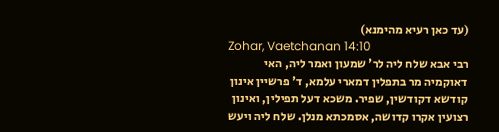(עד כאן רעיא מהימנא)
Zohar, Vaetchanan 14:10
רבי אבא שלח ליה לר' שמעון ואמר ליה, האי דאוקמיה מר בתפלין דמארי עלמא, ד' פרשיין אינון קודשא דקודשין, שפיר. משכא דעל תפילין, ואינון רצועין אקרו קדושה, אסמכתא מנלן. שלח ליה ויעש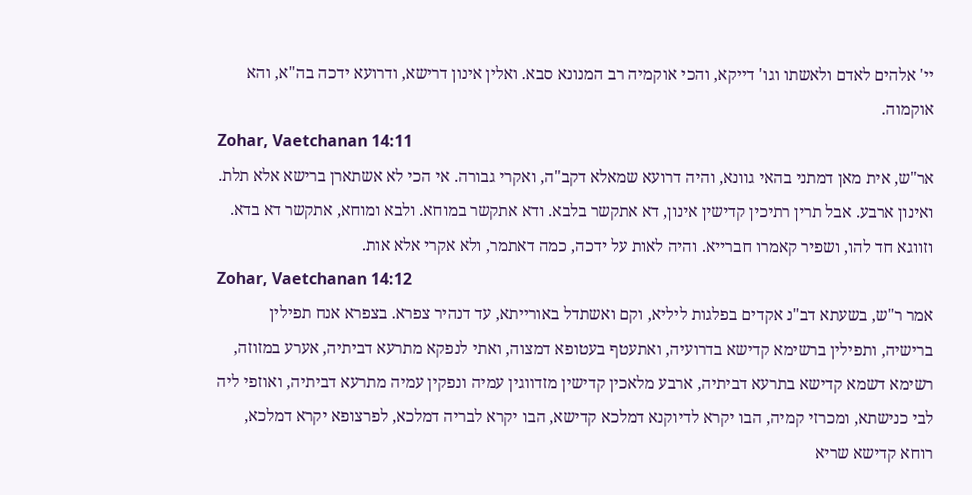יי' אלהים לאדם ולאשתו וגו' דייקא, והכי אוקמיה רב המנונא סבא. ואלין אינון דרישא, ודרועא ידכה בה"א, והא אוקמוה.
Zohar, Vaetchanan 14:11
אר"ש, אית מאן דמתני בהאי גוונא, והיה דרועא שמאלא דקב"ה, ואקרי גבורה. אי הכי לא אשתארן ברישא אלא תלת. ואינון ארבע. אבל תרין רתיכין קדישין אינון, דא אתקשר בלבא. ודא אתקשר במוחא. ולבא ומוחא, אתקשר דא בדא. וזווגא חד להו, ושפיר קאמרו חברייא. והיה לאות על ידכה, כמה דאתמר, ולא אקרי אלא אות.
Zohar, Vaetchanan 14:12
אמר ר"ש, בשעתא דב"נ אקדים בפלגות ליליא, וקם ואשתדל באורייתא, עד דנהיר צפרא. בצפרא אנח תפילין ברישיה, ותפילין ברשימא קדישא בדרועיה, ואתעטף בעטופא דמצוה, ואתי לנפקא מתרעא דביתיה, אערע במזוזה, רשימא דשמא קדישא בתרעא דביתיה, ארבע מלאכין קדישין מזדווגין עמיה ונפקין עמיה מתרעא דביתיה, ואוזפי ליה לבי כנישתא, ומכרזי קמיה, הבו יקרא לדיוקנא דמלכא קדישא, הבו יקרא לבריה דמלכא, לפרצופא יקרא דמלכא, רוחא קדישא שריא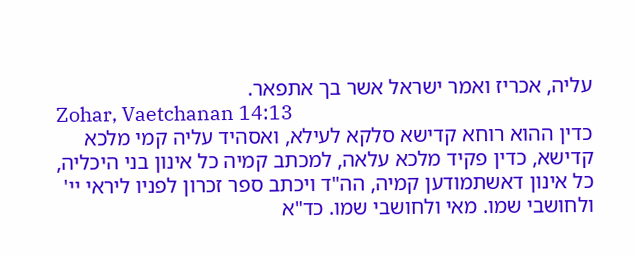עליה, אכריז ואמר ישראל אשר בך אתפאר.
Zohar, Vaetchanan 14:13
כדין ההוא רוחא קדישא סלקא לעילא, ואסהיד עליה קמי מלכא קדישא, כדין פקיד מלכא עלאה, למכתב קמיה כל אינון בני היכליה, כל אינון דאשתמודען קמיה, הה"ד ויכתב ספר זכרון לפניו ליראי יי' ולחושבי שמו. מאי ולחושבי שמו. כד"א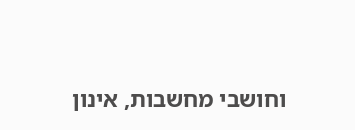וחושבי מחשבות, אינון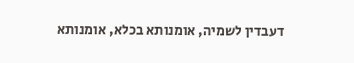דעבדין לשמיה, אומנותא בכלא, אומנותא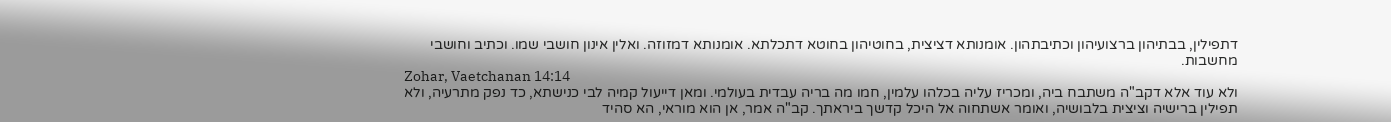דתפילין, בבתיהון ברצועיהון וכתיבתהון. אומנותא דציצית, בחוטיהון בחוטא דתכלתא. אומנותא דמזוזה. ואלין אינון חושבי שמו. וכתיב וחושבי מחשבות.
Zohar, Vaetchanan 14:14
ולא עוד אלא דקב"ה משתבח ביה, ומכריז עליה בכלהו עלמין, חמו מה בריה עבדית בעולמי. ומאן דייעול קמיה לבי כנישתא, כד נפק מתרעיה, ולא תפילין ברישיה וציצית בלבושיה, ואומר אשתחוה אל היכל קדשך ביראתך. קב"ה אמר, אן הוא מוראי, הא סהיד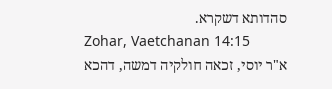סהדותא דשקרא.
Zohar, Vaetchanan 14:15
א"ר יוסי, זכאה חולקיה דמשה, דהכא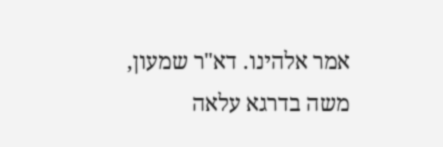אמר אלהינו. דא"ר שמעון, משה בדרגא עלאה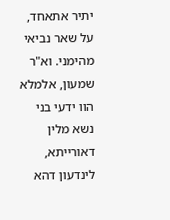יתיר אתאחד, על שאר נביאי מהימני. וא"ר שמעון, אלמלא הוו ידעי בני נשא מלין דאורייתא, לינדעון דהא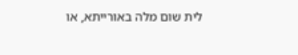לית שום מלה באורייתא, או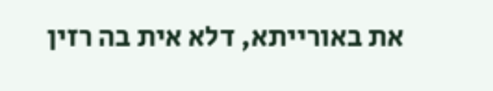את באורייתא, דלא אית בה רזין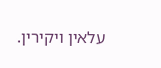עלאין ויקירין.